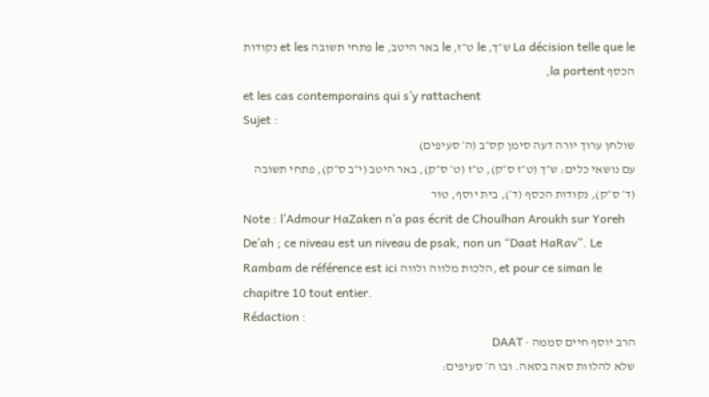La décision telle que le ש״ך, le ט״ז, le באר היטב, le פתחי תשובה et les נקודות הכסף la portent,
et les cas contemporains qui s’y rattachent
Sujet :
שולחן ערוך יורה דעה סימן קס״ב (ה׳ סעיפים)
עם נושאי כלים: ש״ך (ט״ז ס״ק), ט״ז (ט׳ ס״ק), באר היטב (י״ב ס״ק), פתחי תשובה (ד׳ ס״ק), נקודות הכסף (ד׳), בית יוסף, טור
Note : l’Admour HaZaken n’a pas écrit de Choulhan Aroukh sur Yoreh De’ah ; ce niveau est un niveau de psak, non un “Daat HaRav”. Le Rambam de référence est ici הלכות מלווה ולווה, et pour ce siman le chapitre 10 tout entier.
Rédaction :
הרב יוסף חיים סממה · DAAT
שלא להלוות סאה בסאה. ובו ה׳ סעיפים: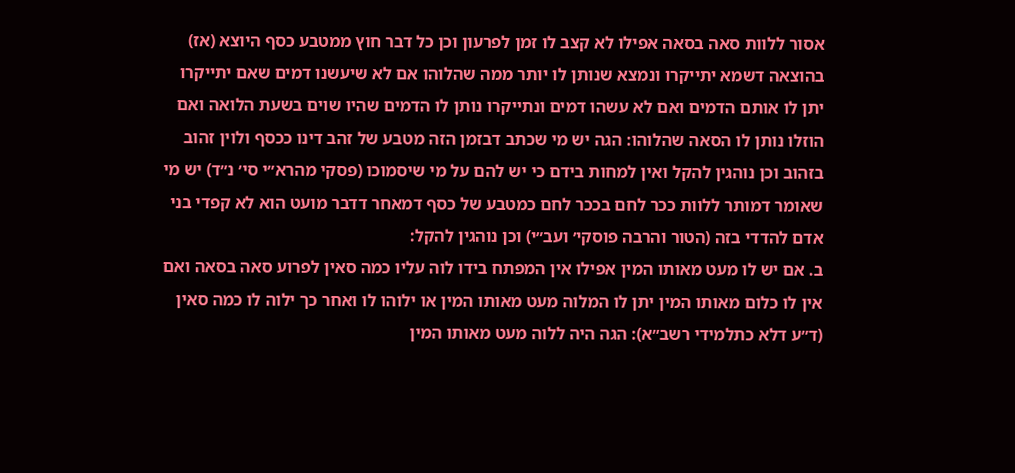אסור ללוות סאה בסאה אפילו לא קצב לו זמן לפרעון וכן כל דבר חוץ ממטבע כסף היוצא (אז) בהוצאה דשמא יתייקרו ונמצא שנותן לו יותר ממה שהלוהו אם לא שיעשנו דמים שאם יתייקרו יתן לו אותם הדמים ואם לא עשהו דמים ונתייקרו נותן לו הדמים שהיו שוים בשעת הלואה ואם הוזלו נותן לו הסאה שהלוהו: הגה יש מי שכתב דבזמן הזה מטבע של זהב דינו ככסף ולוין זהוב בזהוב וכן נוהגין להקל ואין למחות בידם כי יש להם על מי שיסמוכו (פסקי מהרא״י סי׳ נ״ד) יש מי שאומר דמותר ללוות ככר לחם בככר לחם כמטבע של כסף דמאחר דדבר מועט הוא לא קפדי בני אדם להדדי בזה (הטור והרבה פוסקי׳ ועב״י) וכן נוהגין להקל:
ב. אם יש לו מעט מאותו המין אפילו אין המפתח בידו לוה עליו כמה סאין לפרוע סאה בסאה ואם אין לו כלום מאותו המין יתן לו המלוה מעט מאותו המין או ילוהו לו ואחר כך ילוה לו כמה סאין (ד״ע דלא כתלמידי רשב״א): הגה היה ללוה מעט מאותו המין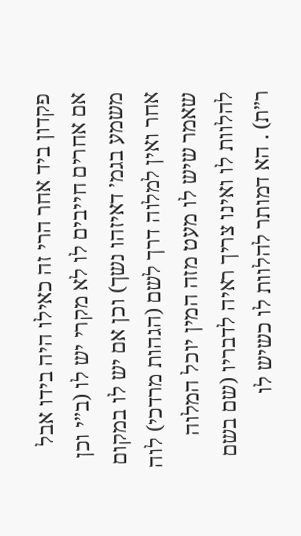פקדון ביד אחר הרי זה כאילו היה בידו אבל אם אחרים חייבים לו לא מקרי יש לו (ב״י וכן משמע בגמ׳ דאיזהו נשך) וכן אם יש לו במקום אחר ואין למלוה דרך לשם (הגהות מרדכי) לוה שאמר שיש לו מעט מזה המין יוכל המלוה להלוות לו ואינו צריך ראיה לדבריו (שם בשם ר״ת) . הא דמותר להלוות לו כשיש לו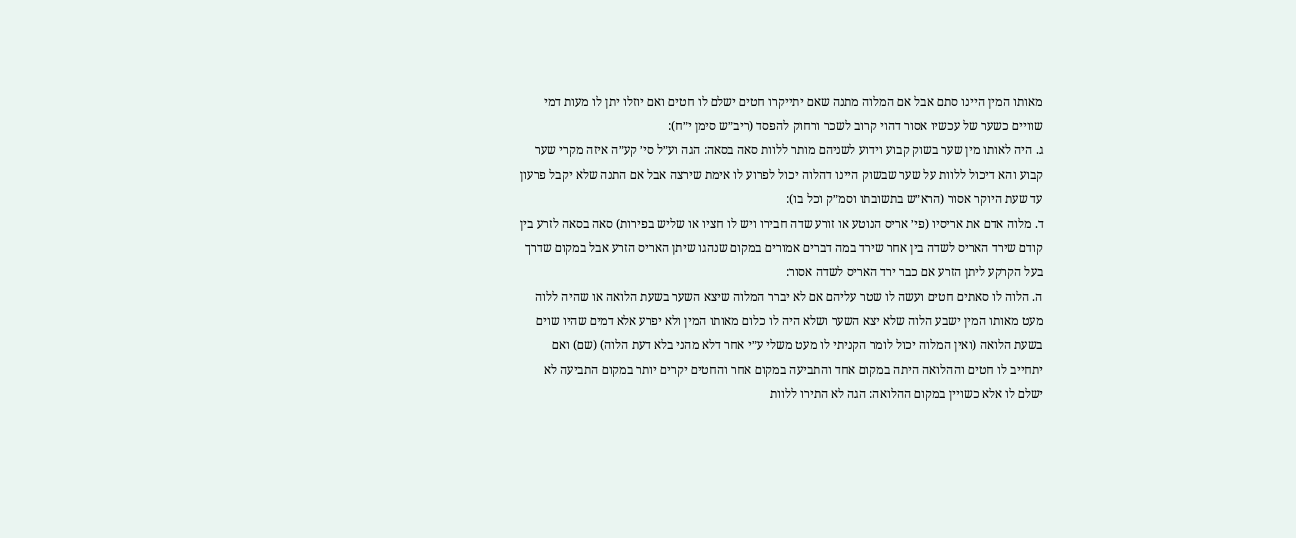מאותו המין היינו סתם אבל אם המלוה מתנה שאם יתייקרו חטים ישלם לו חטים ואם יוזלו יתן לו מעות דמי שוויים כשער של עכשיו אסור דהוי קרוב לשכר ורחוק להפסד (ריב״ש סימן י״ח):
ג. היה לאותו מין שער בשוק קבוע וידוע לשניהם מותר ללוות סאה בסאה: הגה וע״ל סי׳ קע״ה איזה מקרי שער קבוע והא דיכול ללוות על שער שבשוק היינו דהלוה יכול לפרוע לו אימת שירצה אבל אם התנה שלא יקבל פרעון עד שעת היוקר אסור (הרא״ש בתשובתו וסמ״ק וכל בו):
ד. מלוה אדם את אריסיו (פי׳ אריס הנוטע או זורע שדה חבירו ויש לו חציו או שליש בפירות) סאה בסאה לזרע בין קודם שירד האריס לשדה בין אחר שירד במה דברים אמורים במקום שנהגו שיתן האריס הזרע אבל במקום שדרך בעל הקרקע ליתן הזרע אם כבר ירד האריס לשדה אסור:
ה. הלוה לו סאתים חטים ועשה לו שטר עליהם אם לא יברר המלוה שיצא השער בשעת הלואה או שהיה ללוה מעט מאותו המין ישבע הלוה שלא יצא השער ושלא היה לו כלום מאותו המין ולא יפרע אלא דמים שהיו שוים בשעת הלואה (ואין המלוה יכול לומר הקניתי לו מעט משלי ע״י אחר דלא מהני בלא דעת הלוה) (שם) ואם יתחייב לו חטים וההלואה היתה במקום אחד והתביעה במקום אחר והחטים יקרים יותר במקום התביעה לא ישלם לו אלא כשויין במקום ההלואה: הגה לא התירו ללוות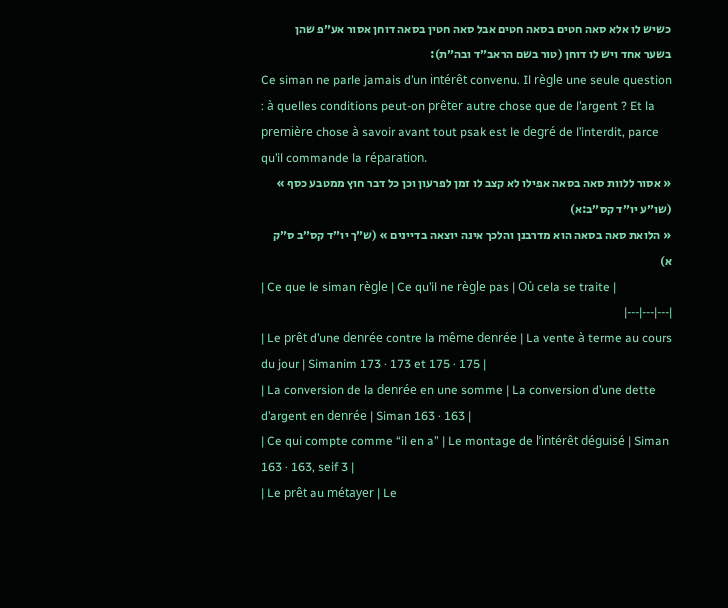כשיש לו אלא סאה חטים בסאה חטים אבל סאה חטין בסאה דוחן אסור אע״פ שהן בשער אחד ויש לו דוחן (טור בשם הראב״ד ובה״ת):
Ce siman ne parle jamais d’un intérêt convenu. Il règle une seule question : à quelles conditions peut-on prêter autre chose que de l’argent ? Et la première chose à savoir avant tout psak est le degré de l’interdit, parce qu’il commande la réparation.
« אסור ללוות סאה בסאה אפילו לא קצב לו זמן לפרעון וכן כל דבר חוץ ממטבע כסף » (שו״ע יו״ד קס״ב:א)
« הלואת סאה בסאה הוא מדרבנן והלכך אינה יוצאה בדיינים » (ש״ך יו״ד קס״ב ס״ק א)
| Ce que le siman règle | Ce qu’il ne règle pas | Où cela se traite |
|---|---|---|
| Le prêt d’une denrée contre la même denrée | La vente à terme au cours du jour | Simanim 173 · 173 et 175 · 175 |
| La conversion de la denrée en une somme | La conversion d’une dette d’argent en denrée | Siman 163 · 163 |
| Ce qui compte comme “il en a” | Le montage de l’intérêt déguisé | Siman 163 · 163, seif 3 |
| Le prêt au métayer | Le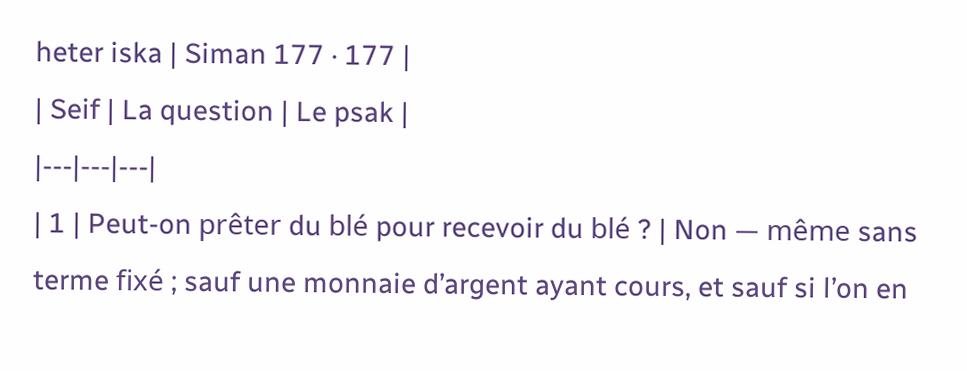heter iska | Siman 177 · 177 |
| Seif | La question | Le psak |
|---|---|---|
| 1 | Peut-on prêter du blé pour recevoir du blé ? | Non — même sans terme fixé ; sauf une monnaie d’argent ayant cours, et sauf si l’on en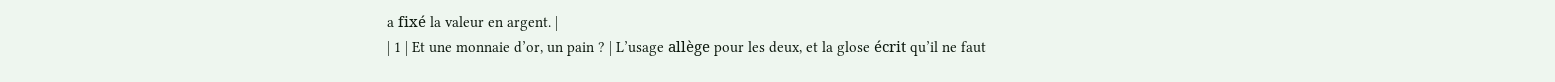a fixé la valeur en argent. |
| 1 | Et une monnaie d’or, un pain ? | L’usage allège pour les deux, et la glose écrit qu’il ne faut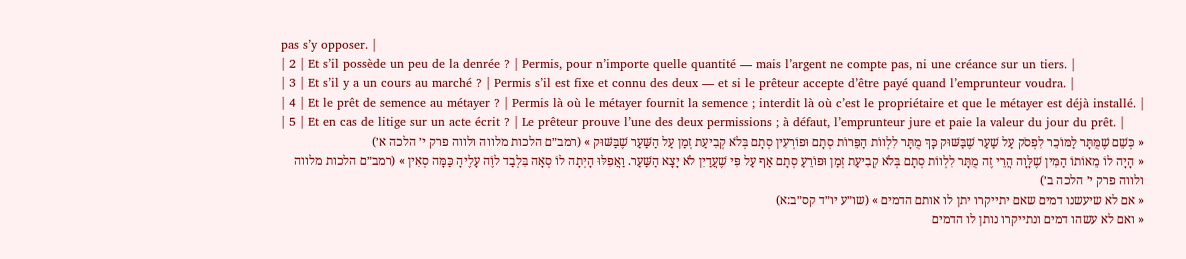pas s’y opposer. |
| 2 | Et s’il possède un peu de la denrée ? | Permis, pour n’importe quelle quantité — mais l’argent ne compte pas, ni une créance sur un tiers. |
| 3 | Et s’il y a un cours au marché ? | Permis s’il est fixe et connu des deux — et si le prêteur accepte d’être payé quand l’emprunteur voudra. |
| 4 | Et le prêt de semence au métayer ? | Permis là où le métayer fournit la semence ; interdit là où c’est le propriétaire et que le métayer est déjà installé. |
| 5 | Et en cas de litige sur un acte écrit ? | Le prêteur prouve l’une des deux permissions ; à défaut, l’emprunteur jure et paie la valeur du jour du prêt. |
« כְּשֵׁם שֶׁמֻּתָּר לַמּוֹכֵר לִפְסֹק עַל שַׁעַר שֶׁבַּשּׁוּק כָּךְ מֻתָּר לִלְווֹת הַפֵּרוֹת סְתָם וּפוֹרְעִין סְתָם בְּלֹא קְבִיעַת זְמַן עַל הַשַּׁעַר שֶׁבַּשּׁוּק » (רמב״ם הלכות מלווה ולווה פרק י׳ הלכה א׳)
« הָיָה לוֹ מֵאוֹתוֹ הַמִּין שֶׁלָּוָה הֲרֵי זֶה מֻתָּר לִלְווֹת סְתָם בְּלֹא קְבִיעַת זְמַן וּפוֹרֵעַ סְתָם אַף עַל פִּי שֶׁעֲדַיִן לֹא יָצָא הַשַּׁעַר. וַאֲפִלּוּ הָיְתָה לוֹ סְאָה בִּלְבַד לוֶֹה עָלֶיהָ כַּמָּה סְאִין » (רמב״ם הלכות מלווה ולווה פרק י׳ הלכה ב׳)
« אם לא שיעשנו דמים שאם יתייקרו יתן לו אותם הדמים » (שו״ע יו״ד קס״ב:א)
« ואם לא עשהו דמים ונתייקרו נותן לו הדמים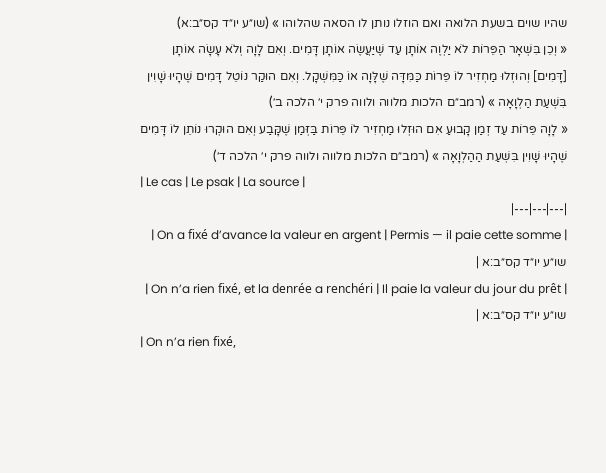שהיו שוים בשעת הלואה ואם הוזלו נותן לו הסאה שהלוהו » (שו״ע יו״ד קס״ב:א)
« וְכֵן בִּשְׁאָר הַפֵּרוֹת לֹא יַלְוֶה אוֹתָן עַד שֶׁיַּעֲשֶׂה אוֹתָן דָּמִים. וְאִם לָוָה וְלֹא עָשָׂה אוֹתָן [דָּמִים] וְהוּזְלוּ מַחְזִיר לוֹ פֵּרוֹת כַּמִּדָּה שֶׁלָּוָה אוֹ כַּמִּשְׁקָל. וְאִם הוּקַר נוֹטֵל דָּמִים שֶׁהָיוּ שָׁוִין בִּשְׁעַת הַלְוָאָה » (רמב״ם הלכות מלווה ולווה פרק י׳ הלכה ב׳)
« לָוָה פֵּרוֹת עַד זְמַן קָבוּעַ אִם הוּזְלוּ מַחְזִיר לוֹ פֵּרוֹת בַּזְּמַן שֶׁקָּבַע וְאִם הוּקְרוּ נוֹתֵן לוֹ דָּמִים שֶׁהָיוּ שָׁוִין בִּשְׁעַת הַהַלְוָאָה » (רמב״ם הלכות מלווה ולווה פרק י׳ הלכה ד׳)
| Le cas | Le psak | La source |
|---|---|---|
| On a fixé d’avance la valeur en argent | Permis — il paie cette somme | שו״ע יו״ד קס״ב:א |
| On n’a rien fixé, et la denrée a renchéri | Il paie la valeur du jour du prêt | שו״ע יו״ד קס״ב:א |
| On n’a rien fixé,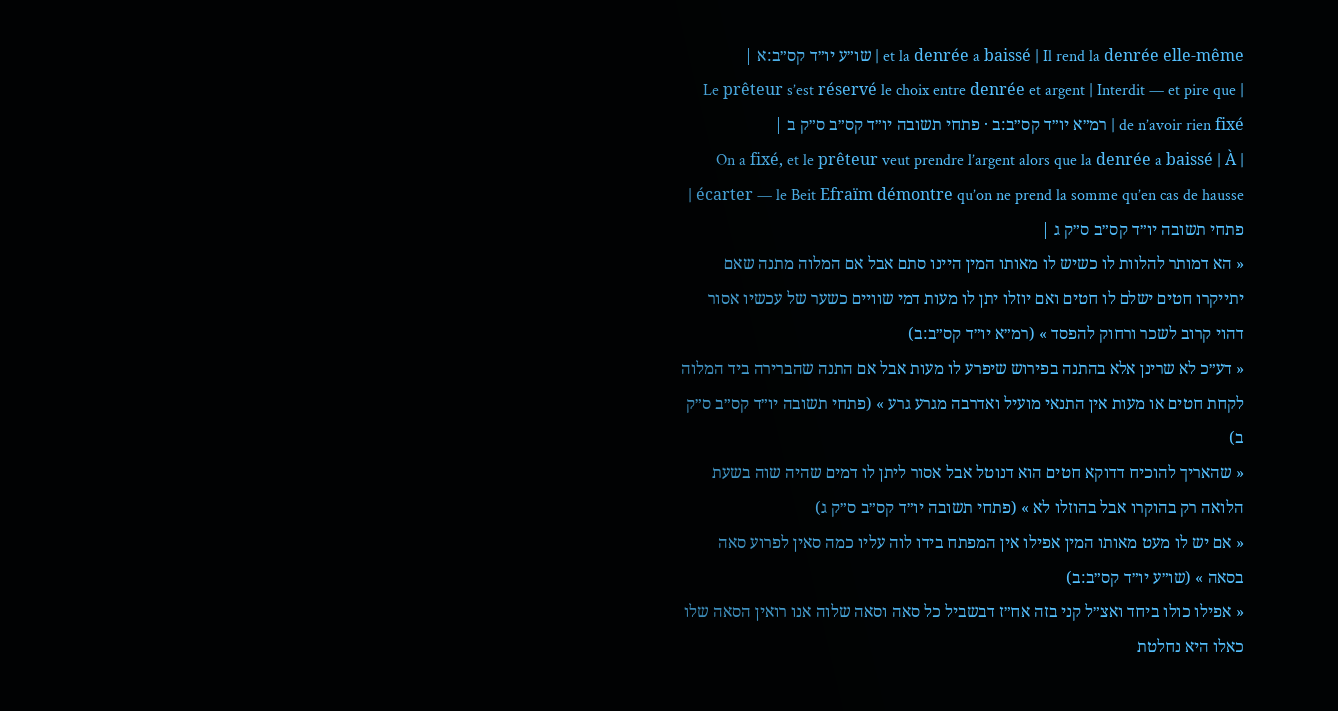et la denrée a baissé | Il rend la denrée elle-même | שו״ע יו״ד קס״ב:א |
| Le prêteur s’est réservé le choix entre denrée et argent | Interdit — et pire que de n’avoir rien fixé | רמ״א יו״ד קס״ב:ב · פתחי תשובה יו״ד קס״ב ס״ק ב |
| On a fixé, et le prêteur veut prendre l’argent alors que la denrée a baissé | À écarter — le Beit Efraïm démontre qu’on ne prend la somme qu’en cas de hausse | פתחי תשובה יו״ד קס״ב ס״ק ג |
« הא דמותר להלוות לו כשיש לו מאותו המין היינו סתם אבל אם המלוה מתנה שאם יתייקרו חטים ישלם לו חטים ואם יוזלו יתן לו מעות דמי שוויים כשער של עכשיו אסור דהוי קרוב לשכר ורחוק להפסד » (רמ״א יו״ד קס״ב:ב)
« דע״כ לא שרינן אלא בהתנה בפירוש שיפרע לו מעות אבל אם התנה שהברירה ביד המלוה לקחת חטים או מעות אין התנאי מועיל ואדרבה מגרע גרע » (פתחי תשובה יו״ד קס״ב ס״ק ב)
« שהאריך להוכיח דדוקא חטים הוא דנוטל אבל אסור ליתן לו דמים שהיה שוה בשעת הלואה רק בהוקרו אבל בהוזלו לא » (פתחי תשובה יו״ד קס״ב ס״ק ג)
« אם יש לו מעט מאותו המין אפילו אין המפתח בידו לוה עליו כמה סאין לפרוע סאה בסאה » (שו״ע יו״ד קס״ב:ב)
« אפילו כולו ביחד ואצ״ל קני בזה אח״ז דבשביל כל סאה וסאה שלוה אנו רואין הסאה שלו כאלו היא נחלטת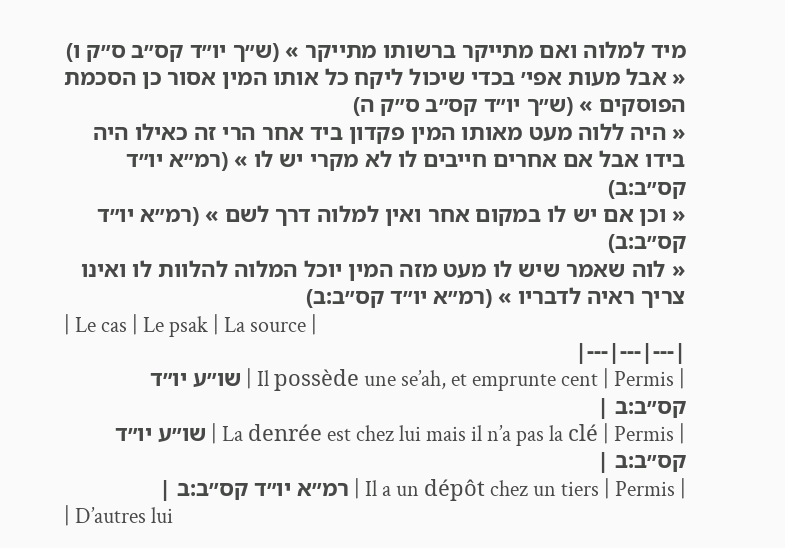מיד למלוה ואם מתייקר ברשותו מתייקר » (ש״ך יו״ד קס״ב ס״ק ו)
« אבל מעות אפי׳ בכדי שיכול ליקח כל אותו המין אסור כן הסכמת הפוסקים » (ש״ך יו״ד קס״ב ס״ק ה)
« היה ללוה מעט מאותו המין פקדון ביד אחר הרי זה כאילו היה בידו אבל אם אחרים חייבים לו לא מקרי יש לו » (רמ״א יו״ד קס״ב:ב)
« וכן אם יש לו במקום אחר ואין למלוה דרך לשם » (רמ״א יו״ד קס״ב:ב)
« לוה שאמר שיש לו מעט מזה המין יוכל המלוה להלוות לו ואינו צריך ראיה לדבריו » (רמ״א יו״ד קס״ב:ב)
| Le cas | Le psak | La source |
|---|---|---|
| Il possède une se’ah, et emprunte cent | Permis | שו״ע יו״ד קס״ב:ב |
| La denrée est chez lui mais il n’a pas la clé | Permis | שו״ע יו״ד קס״ב:ב |
| Il a un dépôt chez un tiers | Permis | רמ״א יו״ד קס״ב:ב |
| D’autres lui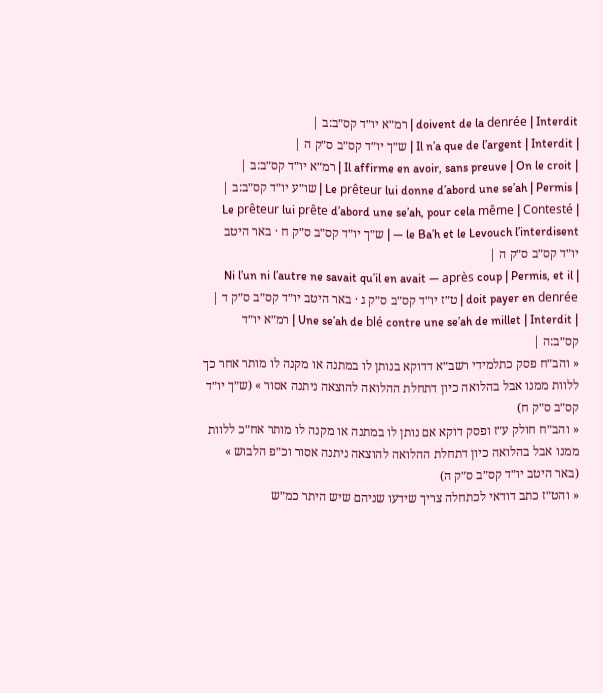doivent de la denrée | Interdit | רמ״א יו״ד קס״ב:ב |
| Il n’a que de l’argent | Interdit | ש״ך יו״ד קס״ב ס״ק ה |
| Il affirme en avoir, sans preuve | On le croit | רמ״א יו״ד קס״ב:ב |
| Le prêteur lui donne d’abord une se’ah | Permis | שו״ע יו״ד קס״ב:ב |
| Le prêteur lui prête d’abord une se’ah, pour cela même | Contesté — le Ba’h et le Levouch l’interdisent | ש״ך יו״ד קס״ב ס״ק ח · באר היטב יו״ד קס״ב ס״ק ה |
| Ni l’un ni l’autre ne savait qu’il en avait — après coup | Permis, et il doit payer en denrée | ט״ז יו״ד קס״ב ס״ק ג · באר היטב יו״ד קס״ב ס״ק ד |
| Une se’ah de blé contre une se’ah de millet | Interdit | רמ״א יו״ד קס״ב:ה |
« והב״ח פסק כתלמידי רשב״א דדוקא בנותן לו במתנה או מקנה לו מותר אחר כך ללוות ממנו אבל בהלואה כיון דתחלת ההלואה להוצאה ניתנה אסור » (ש״ך יו״ד קס״ב ס״ק ח)
« והב״ח חולק ע״ז ופסק דוקא אם נותן לו במתנה או מקנה לו מותר אח״כ ללוות ממנו אבל בהלואה כיון דתחלת ההלואה להוצאה ניתנה אסור וכ״פ הלבוש » (באר היטב יו״ד קס״ב ס״ק ה)
« והט״ז כתב דודאי לכתחלה צריך שידעו שניהם שיש היתר כמ״ש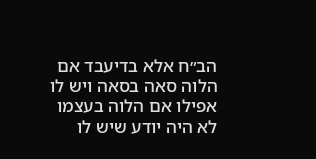הב״ח אלא בדיעבד אם הלוה סאה בסאה ויש לו אפילו אם הלוה בעצמו לא היה יודע שיש לו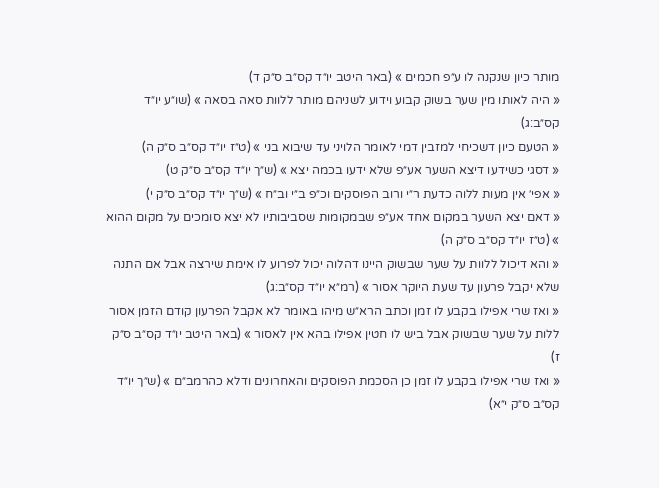מותר כיון שנקנה לו ע״פ חכמים » (באר היטב יו״ד קס״ב ס״ק ד)
« היה לאותו מין שער בשוק קבוע וידוע לשניהם מותר ללוות סאה בסאה » (שו״ע יו״ד קס״ב:ג)
« הטעם כיון דשכיחי למזבין דמי לאומר הלויני עד שיבוא בני » (ט״ז יו״ד קס״ב ס״ק ה)
« דסגי כשידעו דיצא השער אע״פ שלא ידעו בכמה יצא » (ש״ך יו״ד קס״ב ס״ק ט)
« אפי׳ אין מעות ללוה כדעת ר״י ורוב הפוסקים וכ״פ ב״י וב״ח » (ש״ך יו״ד קס״ב ס״ק י)
« דאם יצא השער במקום אחד אע״פ שבמקומות שסביבותיו לא יצא סומכים על מקום ההוא » (ט״ז יו״ד קס״ב ס״ק ה)
« והא דיכול ללוות על שער שבשוק היינו דהלוה יכול לפרוע לו אימת שירצה אבל אם התנה שלא יקבל פרעון עד שעת היוקר אסור » (רמ״א יו״ד קס״ב:ג)
« ואז שרי אפילו בקבע לו זמן וכתב הרא״ש מיהו באומר לא אקבל הפרעון קודם הזמן אסור ללות על שער שבשוק אבל ביש לו חטין אפילו בהא אין לאסור » (באר היטב יו״ד קס״ב ס״ק ז)
« ואז שרי אפילו בקבע לו זמן כן הסכמת הפוסקים והאחרונים ודלא כהרמב״ם » (ש״ך יו״ד קס״ב ס״ק י״א)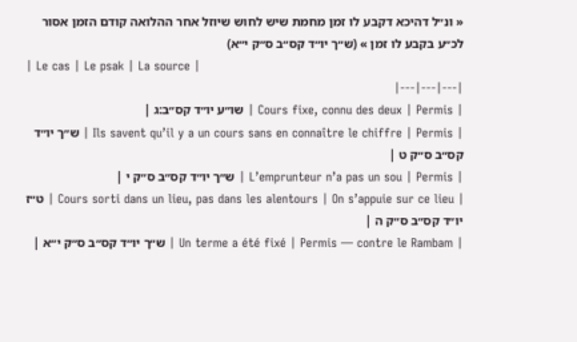« ונ״ל דהיכא דקבע לו זמן מחמת שיש לחוש שיוזל אחר ההלואה קודם הזמן אסור לכ״ע בקבע לו זמן » (ש״ך יו״ד קס״ב ס״ק י״א)
| Le cas | Le psak | La source |
|---|---|---|
| Cours fixe, connu des deux | Permis | שו״ע יו״ד קס״ב:ג |
| Ils savent qu’il y a un cours sans en connaître le chiffre | Permis | ש״ך יו״ד קס״ב ס״ק ט |
| L’emprunteur n’a pas un sou | Permis | ש״ך יו״ד קס״ב ס״ק י |
| Cours sorti dans un lieu, pas dans les alentours | On s’appuie sur ce lieu | ט״ז יו״ד קס״ב ס״ק ה |
| Un terme a été fixé | Permis — contre le Rambam | ש״ך יו״ד קס״ב ס״ק י״א |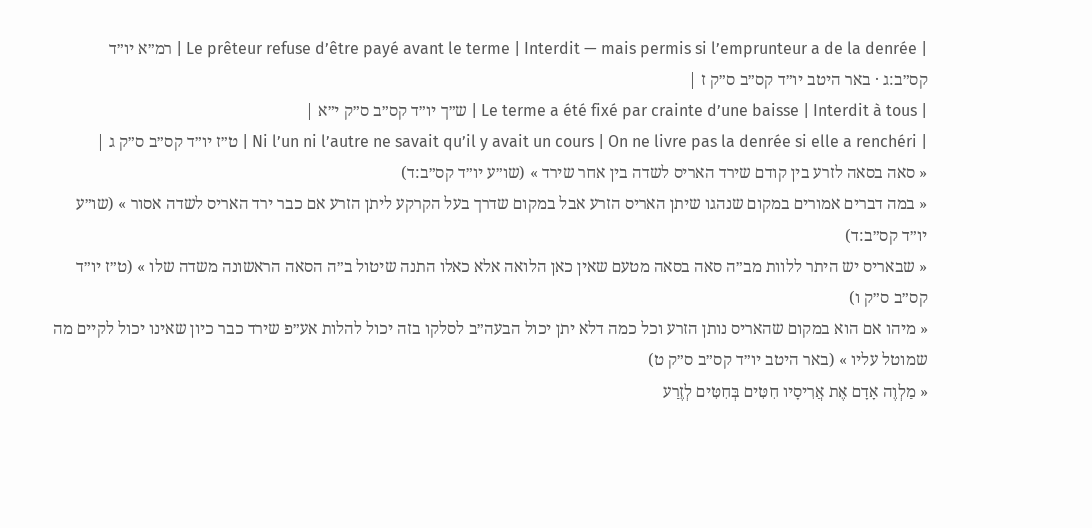| Le prêteur refuse d’être payé avant le terme | Interdit — mais permis si l’emprunteur a de la denrée | רמ״א יו״ד קס״ב:ג · באר היטב יו״ד קס״ב ס״ק ז |
| Le terme a été fixé par crainte d’une baisse | Interdit à tous | ש״ך יו״ד קס״ב ס״ק י״א |
| Ni l’un ni l’autre ne savait qu’il y avait un cours | On ne livre pas la denrée si elle a renchéri | ט״ז יו״ד קס״ב ס״ק ג |
« סאה בסאה לזרע בין קודם שירד האריס לשדה בין אחר שירד » (שו״ע יו״ד קס״ב:ד)
« במה דברים אמורים במקום שנהגו שיתן האריס הזרע אבל במקום שדרך בעל הקרקע ליתן הזרע אם כבר ירד האריס לשדה אסור » (שו״ע יו״ד קס״ב:ד)
« שבאריס יש היתר ללוות מב״ה סאה בסאה מטעם שאין כאן הלואה אלא כאלו התנה שיטול ב״ה הסאה הראשונה משדה שלו » (ט״ז יו״ד קס״ב ס״ק ו)
« מיהו אם הוא במקום שהאריס נותן הזרע וכל כמה דלא יתן יכול הבעה״ב לסלקו בזה יכול להלות אע״פ שירד כבר כיון שאינו יכול לקיים מה שמוטל עליו » (באר היטב יו״ד קס״ב ס״ק ט)
« מַלְוֶה אָדָם אֶת אֲרִיסָיו חִטִּים בְּחִטִּים לְזֶרַע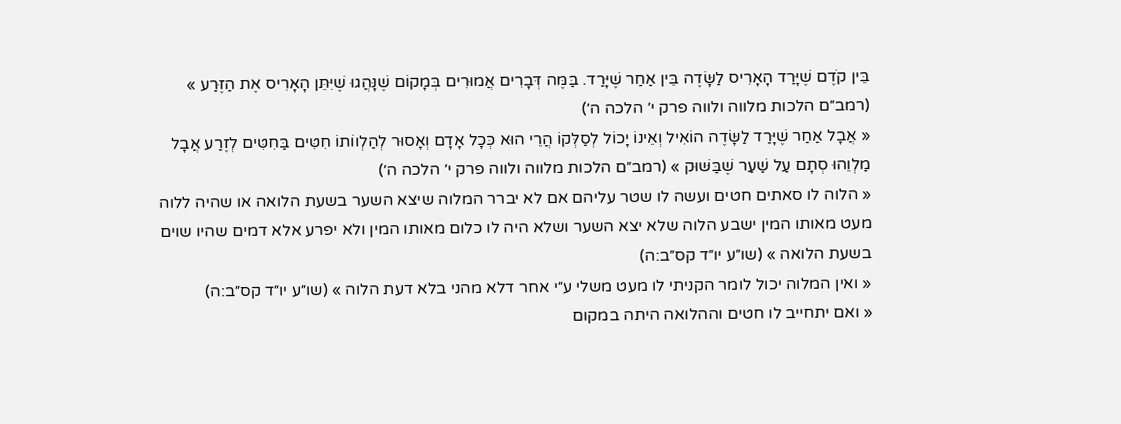בֵּין קֹדֶם שֶׁיָּרַד הָאָרִיס לַשָּׂדֶה בֵּין אַחַר שֶׁיָּרַד. בַּמֶּה דְּבָרִים אֲמוּרִים בְּמָקוֹם שֶׁנָּהֲגוּ שֶׁיִּתֵּן הָאָרִיס אֶת הַזֶּרַע » (רמב״ם הלכות מלווה ולווה פרק י׳ הלכה ה׳)
« אֲבָל אַחַר שֶׁיָּרַד לַשָּׂדֶה הוֹאִיל וְאֵינוֹ יָכוֹל לְסַלְּקוֹ הֲרֵי הוּא כְּכָל אָדָם וְאָסוּר לְהַלְווֹתוֹ חִטִּים בַּחִטִּים לְזֶרַע אֲבָל מַלְוֵהוּ סְתָם עַל שַׁעַר שֶׁבַּשּׁוּק » (רמב״ם הלכות מלווה ולווה פרק י׳ הלכה ה׳)
« הלוה לו סאתים חטים ועשה לו שטר עליהם אם לא יברר המלוה שיצא השער בשעת הלואה או שהיה ללוה מעט מאותו המין ישבע הלוה שלא יצא השער ושלא היה לו כלום מאותו המין ולא יפרע אלא דמים שהיו שוים בשעת הלואה » (שו״ע יו״ד קס״ב:ה)
« ואין המלוה יכול לומר הקניתי לו מעט משלי ע״י אחר דלא מהני בלא דעת הלוה » (שו״ע יו״ד קס״ב:ה)
« ואם יתחייב לו חטים וההלואה היתה במקום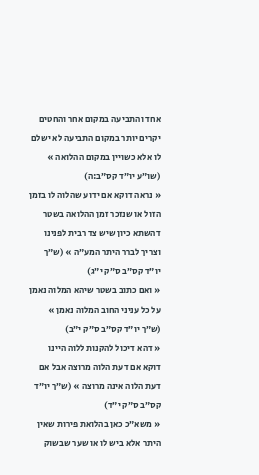אחד והתביעה במקום אחר והחטים יקרים יותר במקום התביעה לא ישלם לו אלא כשויין במקום ההלואה » (שו״ע יו״ד קס״ב:ה)
« נראה דוקא אם ידוע שהלוה לו בזמן הזול או שנזכר זמן ההלואה בשטר דהשתא כיון שיש צד רבית לפנינו וצריך לברר היתר המע״ה » (ש״ך יו״ד קס״ב ס״ק י״ג)
« ואם כתוב בשטר שיהא המלוה נאמן על כל עניני החוב המלוה נאמן » (ש״ך יו״ד קס״ב ס״ק י״ב)
« דהא דיכול להקנות ללוה היינו דוקא אם דעת הלוה מרוצה אבל אם דעת הלוה אינה מרוצה » (ש״ך יו״ד קס״ב ס״ק י״ד)
« משא״כ כאן בהלואת פירות שאין היתר אלא ביש לו או שער שבשוק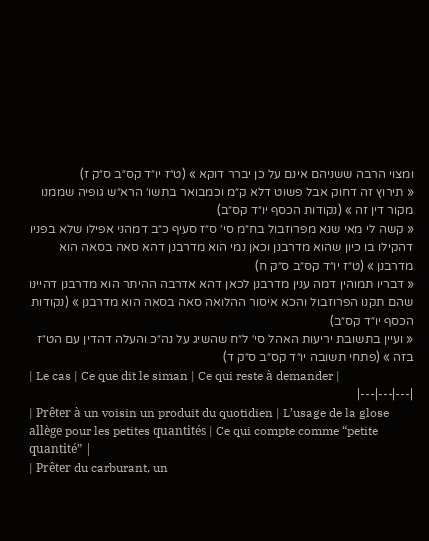ומצוי הרבה ששניהם אינם על כן יברר דוקא » (ט״ז יו״ד קס״ב ס״ק ז)
« תירוץ זה דחוק אבל פשוט דלא ק״מ וכמבואר בתשו׳ הרא״ש גופיה שממנו מקור דין זה » (נקודות הכסף יו״ד קס״ב)
« קשה לי מאי שנא מפרוזבול בח״מ סי׳ ס״ז סעיף כ״ב דמהני אפילו שלא בפניו דהקילו בו כיון שהוא מדרבנן וכאן נמי הוא מדרבנן דהא סאה בסאה הוא מדרבנן » (ט״ז יו״ד קס״ב ס״ק ח)
« דבריו תמוהין דמה ענין מדרבנן לכאן דהא אדרבה ההיתר הוא מדרבנן דהיינו שהם תקנו הפרוזבול והכא איסור ההלואה סאה בסאה הוא מדרבנן » (נקודות הכסף יו״ד קס״ב)
« ועיין בתשובת יריעות האהל סי׳ ל״ח שהשיג על נה״כ והעלה דהדין עם הט״ז בזה » (פתחי תשובה יו״ד קס״ב ס״ק ד)
| Le cas | Ce que dit le siman | Ce qui reste à demander |
|---|---|---|
| Prêter à un voisin un produit du quotidien | L’usage de la glose allège pour les petites quantités | Ce qui compte comme “petite quantité” |
| Prêter du carburant, un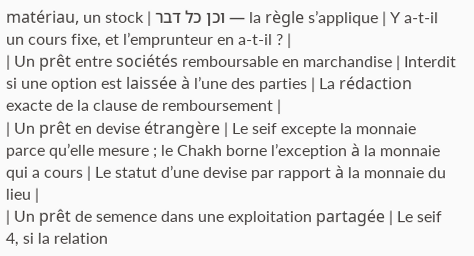matériau, un stock | וכן כל דבר — la règle s’applique | Y a-t-il un cours fixe, et l’emprunteur en a-t-il ? |
| Un prêt entre sociétés remboursable en marchandise | Interdit si une option est laissée à l’une des parties | La rédaction exacte de la clause de remboursement |
| Un prêt en devise étrangère | Le seif excepte la monnaie parce qu’elle mesure ; le Chakh borne l’exception à la monnaie qui a cours | Le statut d’une devise par rapport à la monnaie du lieu |
| Un prêt de semence dans une exploitation partagée | Le seif 4, si la relation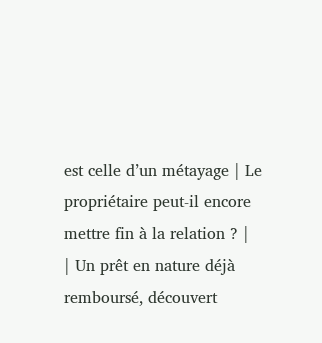est celle d’un métayage | Le propriétaire peut-il encore mettre fin à la relation ? |
| Un prêt en nature déjà remboursé, découvert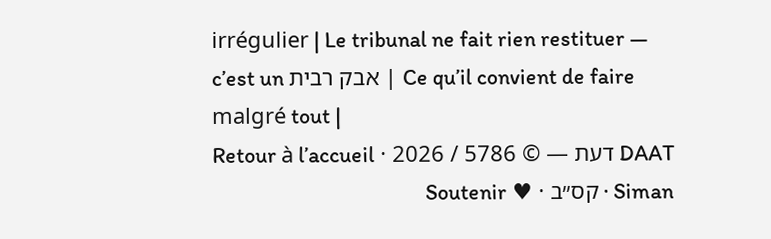irrégulier | Le tribunal ne fait rien restituer — c’est un אבק רבית | Ce qu’il convient de faire malgré tout |
DAAT דעת — © 5786 / 2026 · Retour à l’accueil · Siman קס״ב · ♥ Soutenir